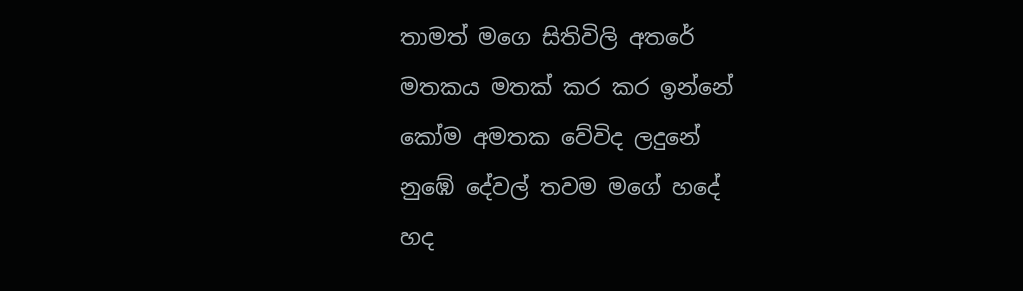තාමත් මගෙ සිතිවිලි අතරේ
මතකය මතක් කර කර ඉන්නේ
කෝම අමතක වේවිද ලදුනේ
නුඹේ දේවල් තවම මගේ හදේ
හද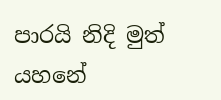පාරයි නිදි මුත් යහනේ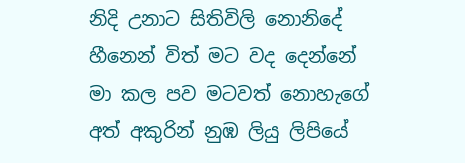නිදි උනාට සිතිවිලි නොනිදේ
හීනෙන් විත් මට වද දෙන්නේ
මා කල පව මටවත් නොහැගේ
අත් අකුරින් නුඹ ලියු ලිපියේ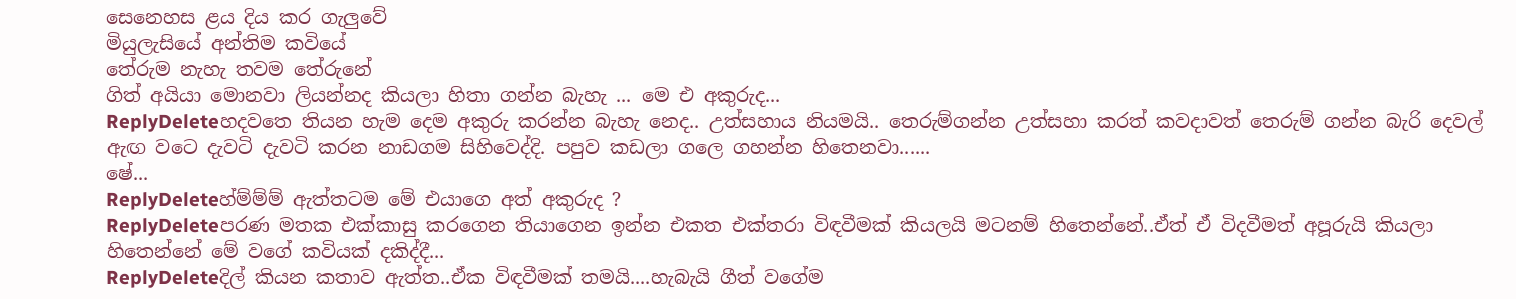සෙනෙහස ළය දිය කර ගැලුවේ
මියුලැසියේ අන්තිම කවියේ
තේරුම නැහැ තවම තේරුනේ
ගිත් අයියා මොනවා ලියන්නද කියලා හිතා ගන්න බැහැ ... මෙ එ අකුරුද...
ReplyDeleteහදවතෙ තියන හැම දෙම අකුරු කරන්න බැහැ නෙද.. උත්සහාය නියමයි.. තෙරුම්ගන්න උත්සහා කරත් කවදාවත් තෙරුම් ගන්න බැරි දෙවල් ඇඟ වටෙ දැවටි දැවටි කරන නාඩගම සිහිවෙද්දි. පපුව කඩලා ගලෙ ගහන්න හිතෙනවා......
ෂේ...
ReplyDeleteහ්ම්ම්ම් ඇත්තටම මේ එයාගෙ අත් අකුරුද ?
ReplyDeleteපරණ මතක එක්කාසු කරගෙන තියාගෙන ඉන්න එකත එක්තරා විඳවීමක් කියලයි මටනම් හිතෙන්නේ..ඒත් ඒ විදවීමත් අපූරුයි කියලා හිතෙන්නේ මේ වගේ කවියක් දකිද්දී...
ReplyDeleteදිල් කියන කතාව ඇත්ත..ඒක විඳවීමක් තමයි....හැබැයි ගීත් වගේම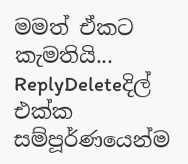මමත් ඒකට කැමතියි...
ReplyDeleteදිල් එක්ක සම්පූර්ණයෙන්ම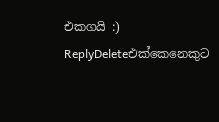එකගයි :)
ReplyDeleteඑක්කෙනෙකුට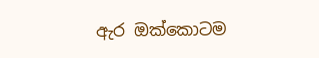ඇර ඔක්කොටම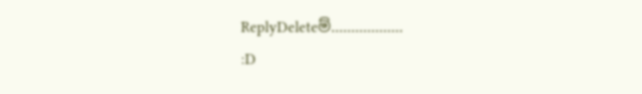ReplyDeleteම්..................
:D